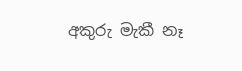අකුරු මැකී නෑ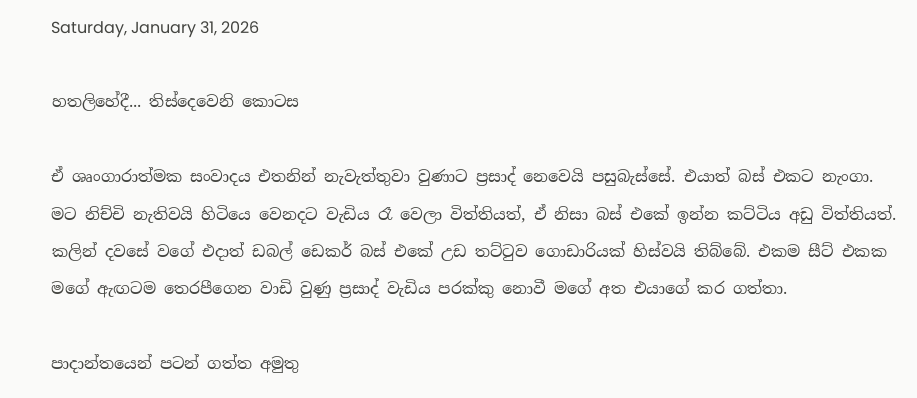Saturday, January 31, 2026

හතලිහේදී... තිස්දෙවෙනි කොටස

ඒ ශෘංගාරාත්මක සංවාදය එතනින් නැවැත්තුවා වුණාට ප්‍රසාද් නෙවෙයි පසුබැස්සේ. එයාත් බස් එකට නැංගා. මට නිච්චි නැතිවයි හිටියෙ වෙනදට වැඩිය රෑ වෙලා විත්තියත්, ඒ නිසා බස් එකේ ඉන්න කට්ටිය අඩු විත්තියත්. කලින් දවසේ වගේ එදාත් ඩබල් ඩෙකර් බස් එකේ උඩ තට්ටුව ගොඩාරියක් හිස්වයි තිබ්බේ. එකම සීට් එකක මගේ ඇඟටම තෙරපීගෙන වාඩි වුණු ප්‍රසාද් වැඩිය පරක්කු නොවී මගේ අත එයාගේ කර ගත්තා.

පාදාන්තයෙන් පටන් ගත්ත අමුතු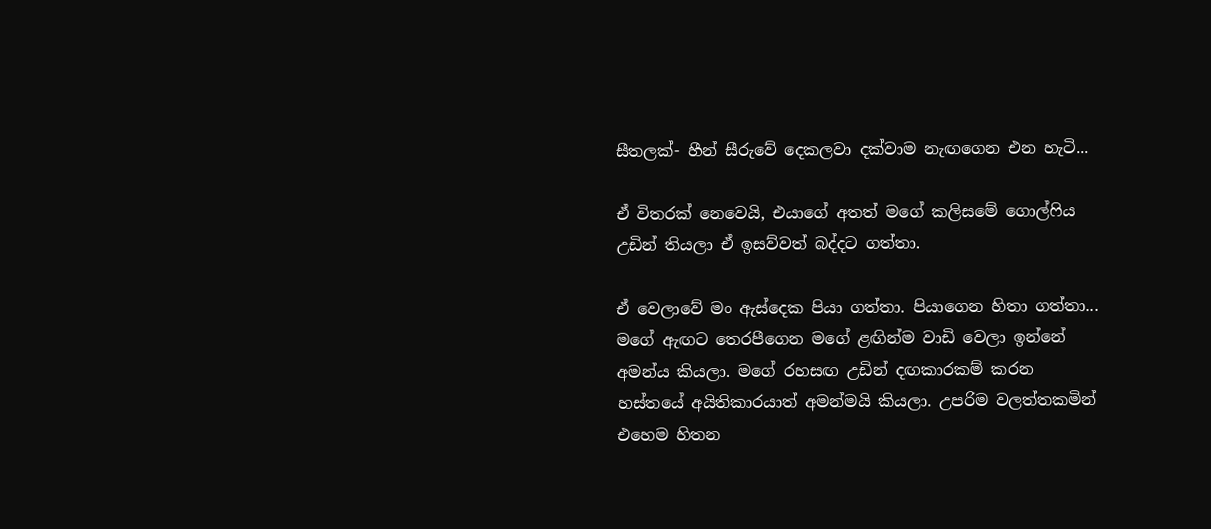සීතලක්- හීන් සීරුවේ දෙකලවා දක්වාම නැඟගෙන එන හැටි...

ඒ විතරක් නෙවෙයි, එයාගේ අතත් මගේ කලිසමේ ගොල්ෆිය උඩින් තියලා ඒ ඉසව්වත් බද්දට ගත්තා.

ඒ වෙලාවේ මං ඇස්දෙක පියා ගත්තා. පියාගෙන හිතා ගත්තා... මගේ ඇඟට තෙරපීගෙන මගේ ළඟින්ම වාඩි වෙලා ඉන්නේ අමන්ය කියලා. මගේ රහසඟ උඩින් දඟකාරකම් කරන හස්තයේ අයිතිකාරයාත් අමන්මයි කියලා. උපරිම වලත්තකමින් එහෙම හිතන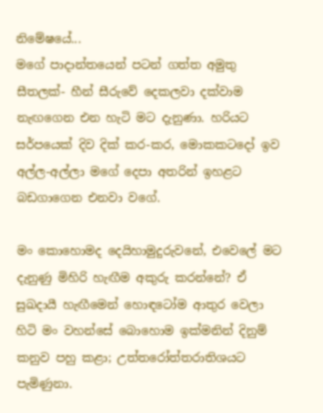නිමේෂයේ...
මගේ පාදාන්තයෙන් පටන් ගත්ත අමුතු සීතලක්- හීන් සීරුවේ දෙකලවා දක්වාම නැඟගෙන එන හැටි මට දැනුණා. හරියට සර්පයෙක් දිව දික් කර-කර, මොකකටදෝ ඉව අල්ල-අල්ලා මගේ දෙපා අතරින් ඉහළට බඩගාගෙන එනවා වගේ.

මං කොහොමද දෙයිහාමුදුරුවනේ, එවෙලේ මට දැනුණු මිහිරි හැඟීම අකුරු කරන්නේ? ඒ සුඛදායී හැඟීමෙන් හොඳටෝම ආතුර වෙලා හිටි මං වහන්සේ බොහොම ඉක්මනින් දිනුම් කනුව පහු කළා; උත්තරෝත්තරාතිශයට පැමිණුනා.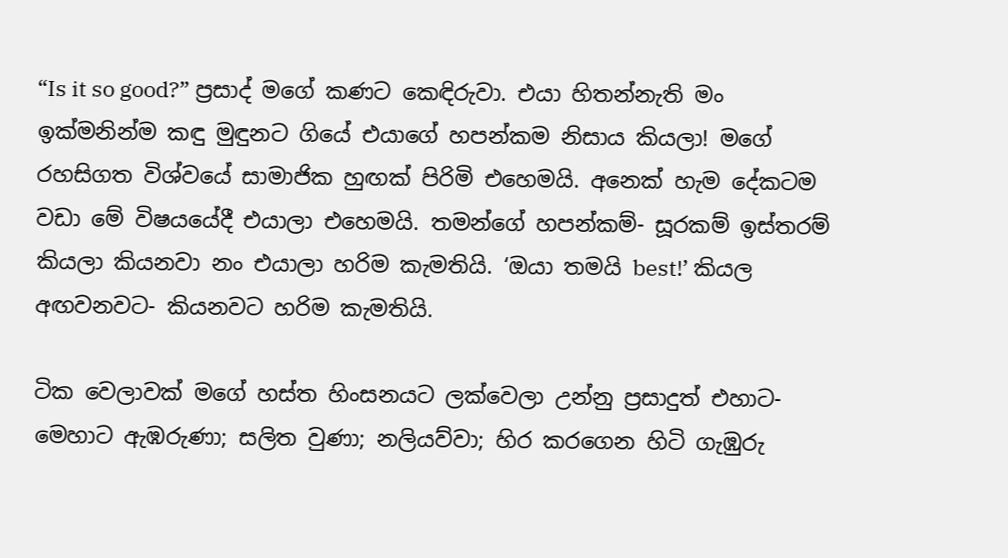“Is it so good?” ප්‍රසාද් මගේ කණට කෙඳිරුවා. එයා හිතන්නැති මං ඉක්මනින්ම කඳු මුඳුනට ගියේ එයාගේ හපන්කම නිසාය කියලා! මගේ රහසිගත විශ්වයේ සාමාජික හුඟක් පිරිමි එහෙමයි. අනෙක් හැම දේකටම වඩා මේ විෂයයේදී එයාලා එහෙමයි. තමන්ගේ හපන්කම්- සූරකම් ඉස්තරම් කියලා කියනවා නං එයාලා හරිම කැමතියි. ‘ඔයා තමයි best!’ කියල අඟවනවට- කියනවට හරිම කැමතියි.

ටික වෙලාවක් මගේ හස්ත හිංසනයට ලක්වෙලා උන්නු ප්‍රසාදුත් එහාට-මෙහාට ඇඹරුණා; සලිත වුණා; නලියව්වා; හිර කරගෙන හිටි ගැඹුරු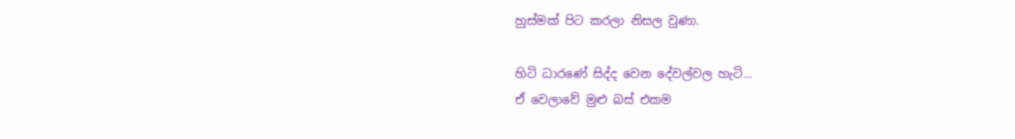හුස්මක් පිට කරලා නිසල වුණා.

හිටි ධාරණේ සිද්ද වෙන දේවල්වල හැටි...
ඒ වෙලාවේ මුළු බස් එකම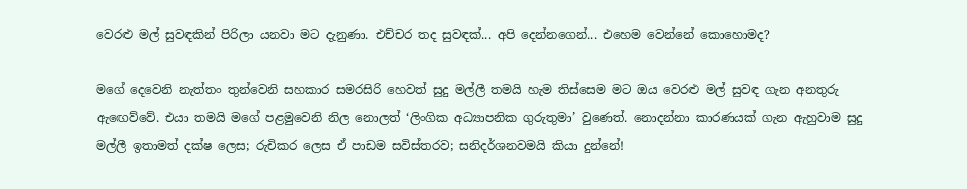වෙරළු මල් සුවඳකින් පිරිලා යනවා මට දැනුණා. එච්චර තද සුවඳක්... අපි දෙන්නගෙන්... එහෙම වෙන්නේ කොහොමද?

මගේ දෙවෙනි නැත්තං තුන්වෙනි සහකාර සමරසිරි හෙවත් සුදු මල්ලී තමයි හැම තිස්සෙම මට ඔය වෙරළු මල් සුවඳ ගැන අනතුරු ඇඟෙව්වේ. එයා තමයි මගේ පළමුවෙනි නිල නොලත් ‘ලිංගික අධ්‍යාපනික ගුරුතුමා’ වුණෙත්. නොදන්නා කාරණයක් ගැන ඇහුවාම සුදු මල්ලී ඉතාමත් දක්ෂ ලෙස; රුචිකර ලෙස ඒ පාඩම සවිස්තරව; සනිදර්ශනවමයි කියා දුන්නේ!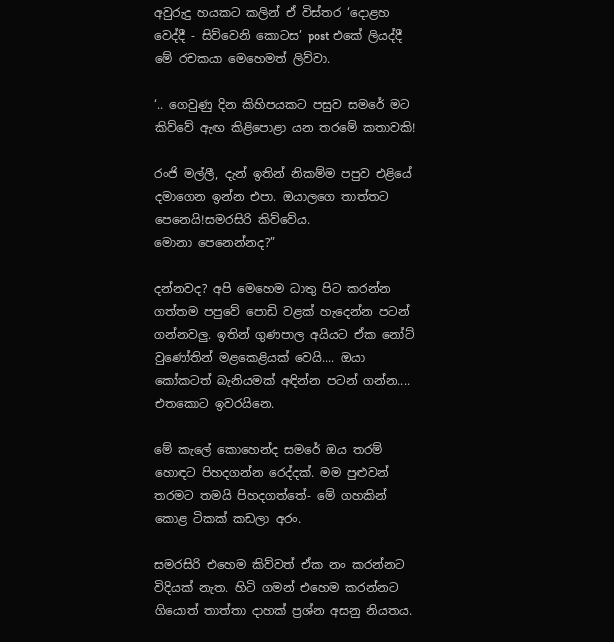අවුරුදු හයකට කලින් ඒ විස්තර ‘දොළහ වෙද්දී - සිව්වෙනි කොටස’ post එකේ ලියද්දී මේ රචකයා මෙහෙමත් ලිව්වා.

‘.. ගෙවුණු දින කිහිපයකට පසුව සමරේ මට කිව්වේ ඇඟ කිළිපොළා යන තරමේ කතාවකි!

රංජි මල්ලී, දැන් ඉතින් නිකම්ම පපුව එළියේ දමාගෙන ඉන්න එපා. ඔයාලගෙ තාත්තට පෙනෙයි!සමරසිරි කිව්වේය.
මොනා පෙනෙන්නද?”

දන්නවද? අපි මෙහෙම ධාතු පිට කරන්න ගත්තම පපුවේ පොඩි වළක් හැදෙන්න පටන් ගන්නවලු. ඉතින් ගුණපාල අයියට ඒක නෝට් වුණෝතින් මළකෙළියක් වෙයි.... ඔයා කෝකටත් බැනියමක් අඳින්න පටන් ගන්න.... එතකොට ඉවරයිනෙ.

මේ කැලේ කොහෙන්ද සමරේ ඔය තරම් හොඳට පිහදගන්න රෙද්දක්. මම පුළුවන් තරමට තමයි පිහදගත්තේ- මේ ගහකින් කොළ ටිකක් කඩලා අරං.

සමරසිරි එහෙම කිව්වත් ඒක නං කරන්නට විදියක් නැත. හිටි ගමන් එහෙම කරන්නට ගියොත් තාත්තා දාහක් ප්‍රශ්න අසනු නියතය.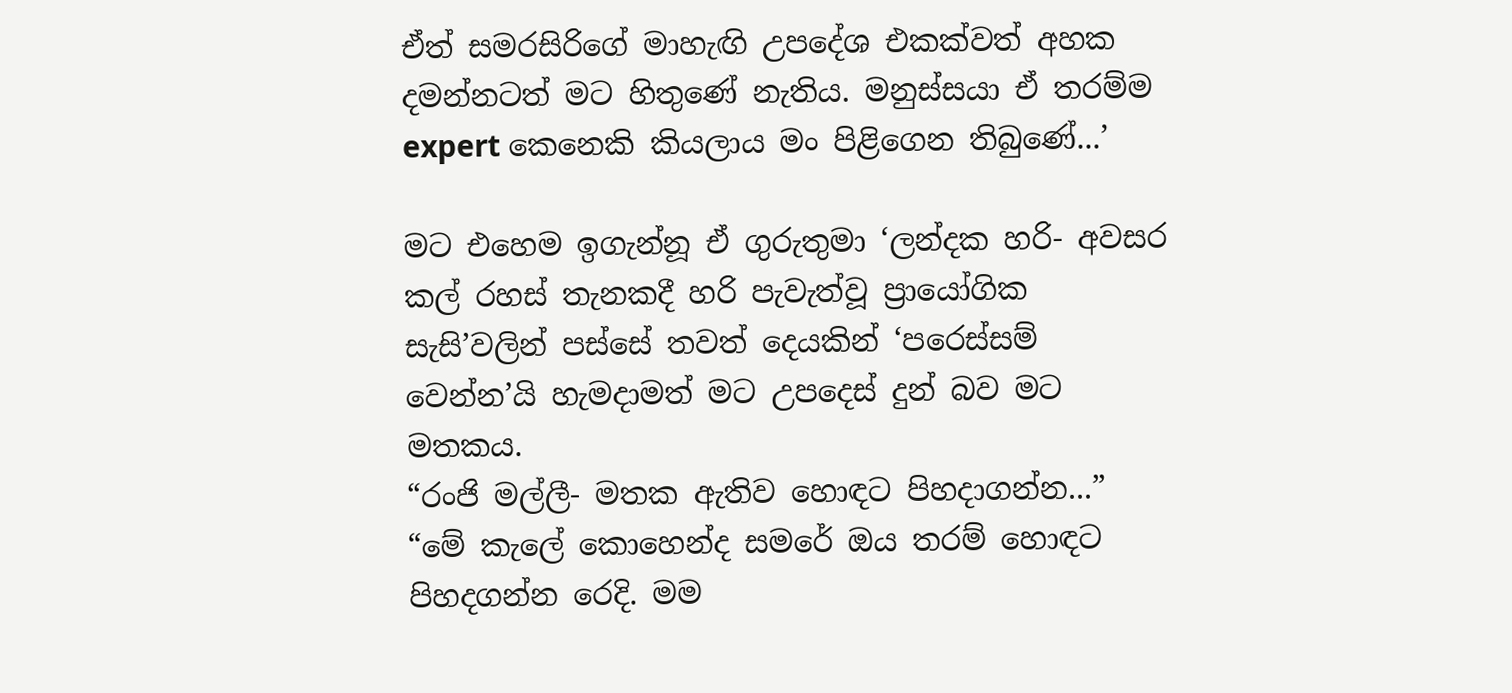ඒත් සමරසිරිගේ මාහැඟි උපදේශ එකක්වත් අහක දමන්නටත් මට හිතුණේ නැතිය. මනුස්සයා ඒ තරම්ම expert කෙනෙකි කියලාය මං පිළිගෙන තිබුණේ...’

මට එහෙම ඉගැන්නූ ඒ ගුරුතුමා ‘ලන්දක හරි- අවසර කල් රහස් තැනකදී හරි පැවැත්වූ ප්‍රායෝගික සැසි’වලින් පස්සේ තවත් දෙයකින් ‘පරෙස්සම් වෙන්න’යි හැමදාමත් මට උපදෙස් දුන් බව මට මතකය.
“රංජි මල්ලී- මතක ඇතිව හොඳට පිහදාගන්න...”
“මේ කැලේ කොහෙන්ද සමරේ ඔය තරම් හොඳට පිහදගන්න රෙදි. මම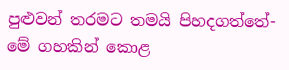පුළුවන් තරමට තමයි පිහදගත්තේ- මේ ගහකින් කොළ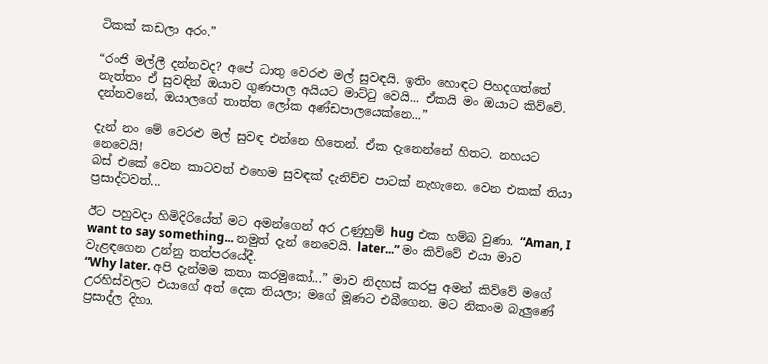ටිකක් කඩලා අරං.”

“රංජි මල්ලී දන්නවද? අපේ ධාතු වෙරළු මල් සුවඳයි. ඉතිං හොඳට පිහදගත්තේ නැත්තං ඒ සුවඳින් ඔයාව ගුණපාල අයියට මාට්ටු වෙයි... ඒකයි මං ඔයාට කිව්වේ. දන්නවනේ, ඔයාලගේ තාත්ත ලෝක අණ්ඩපාලයෙක්නෙ...”

දැන් නං මේ වෙරළු මල් සුවඳ එන්නෙ හිතෙන්. ඒක දැනෙන්නේ හිතට. නහයට නෙවෙයි!
බස් එකේ වෙන කාටවත් එහෙම සුවඳක් දැනිච්ච පාටක් නැහැනෙ. වෙන එකක් තියා ප්‍රසාද්ටවත්...

ඊට පහුවදා හිමිදිරියේත් මට අමන්ගෙන් අර උණුහුම් hug එක හම්බ වුණා. “Aman, I want to say something... නමුත් දැන් නෙවෙයි. later...” මං කිව්වේ එයා මාව වැළඳගෙන උන්නු තත්පරයේදී.
“Why later. අපි දැන්මම කතා කරමුකෝ...” මාව නිදහස් කරපු අමන් කිව්වේ මගේ උරහිස්වලට එයාගේ අත් දෙක තියලා; මගේ මූණට එබීගෙන. මට නිකංම බැලුණේ ප්‍රසාද්ල දිහා.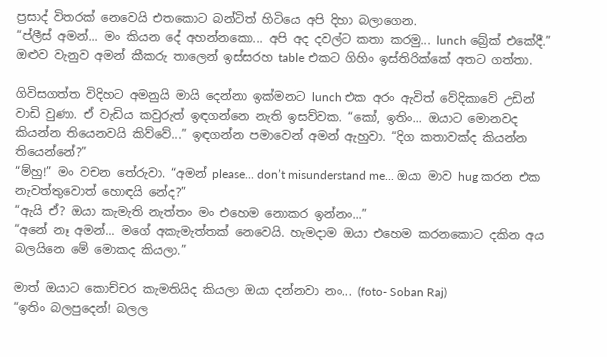ප්‍රසාද් විතරක් නෙවෙයි එතකොට බන්ටිත් හිටියෙ අපි දිහා බලාගෙන.
“ප්ලීස් අමන්... මං කියන දේ අහන්නකො... අපි අද දවල්ට කතා කරමු... lunch බ්‍රේක් එකේදී.”
ඔළුව වැනුව අමන් කීකරු තාලෙන් ඉස්සරහ table එකට ගිහිං ඉස්තිරික්කේ අතට ගත්තා.

ගිවිසගත්ත විදිහට අමනුයි මායි දෙන්නා ඉක්මනට lunch එක අරං ඇවිත් වේදිකාවේ උඩින් වාඩි වුණා. ඒ වැඩිය කවුරුත් ඉඳගන්නෙ නැති ඉසව්වක. “කෝ, ඉතිං... ඔයාට මොනවද කියන්න තියෙනවයි කිව්වේ...” ඉඳගන්න පමාවෙන් අමන් ඇහුවා. “දිග කතාවක්ද කියන්න තියෙන්නේ?”
“ම්හු!” මං වචන තේරුවා. “අමන් please... don’t misunderstand me... ඔයා මාව hug කරන එක නැවත්තුවොත් හොඳයි නේද?”
“ඇයි ඒ? ඔයා කැමැති නැත්තං මං එහෙම නොකර ඉන්නං...”
“අනේ නෑ අමන්... මගේ අකැමැත්තක් නෙවෙයි. හැමදාම ඔයා එහෙම කරනකොට දකින අය බලයිනෙ මේ මොකද කියලා.”

මාත් ඔයාට කොච්චර කැමතියිද කියලා ඔයා දන්නවා නං... (foto- Soban Raj)
“ඉතිං බලපුදෙන්! බලල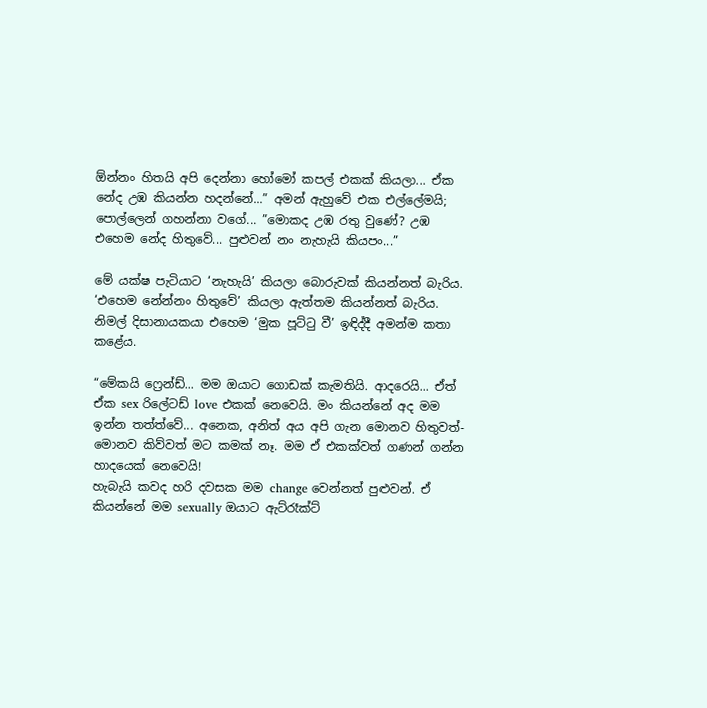ඕන්නං හිතයි අපි දෙන්නා හෝමෝ කපල් එකක් කියලා... ඒක නේද උඹ කියන්න හදන්නේ...” අමන් ඇහුවේ එක එල්ලේමයි; පොල්ලෙන් ගහන්නා වගේ... ”මොකද උඹ රතු වුණේ? උඹ එහෙම නේද හිතුවේ... පුළුවන් නං නැහැයි කියපං...”

මේ යක්ෂ පැටියාට ‘නැහැයි’ කියලා බොරුවක් කියන්නත් බැරිය. ‘එහෙම නේන්නං හිතුවේ’ කියලා ඇත්තම කියන්නත් බැරිය. නිමල් දිසානායකයා එහෙම ‘මුක පූට්ටු වී’ ඉඳිද්දී අමන්ම කතා කළේය.

“මේකයි ෆ්‍රෙන්ඩ්... මම ඔයාට ගොඩක් කැමතියි. ආදරෙයි... ඒත් ඒක sex රිලේටඩ් love එකක් නෙවෙයි. මං කියන්නේ අද මම ඉන්න තත්ත්වේ... අනෙක, අනිත් අය අපි ගැන මොනව හිතුවත්- මොනව කිව්වත් මට කමක් නෑ. මම ඒ එකක්වත් ගණන් ගන්න හාදයෙක් නෙවෙයි!
හැබැයි කවද හරි දවසක මම change වෙන්නත් පුළුවන්. ඒ කියන්නේ මම sexually ඔයාට ඇට්රෑක්ට්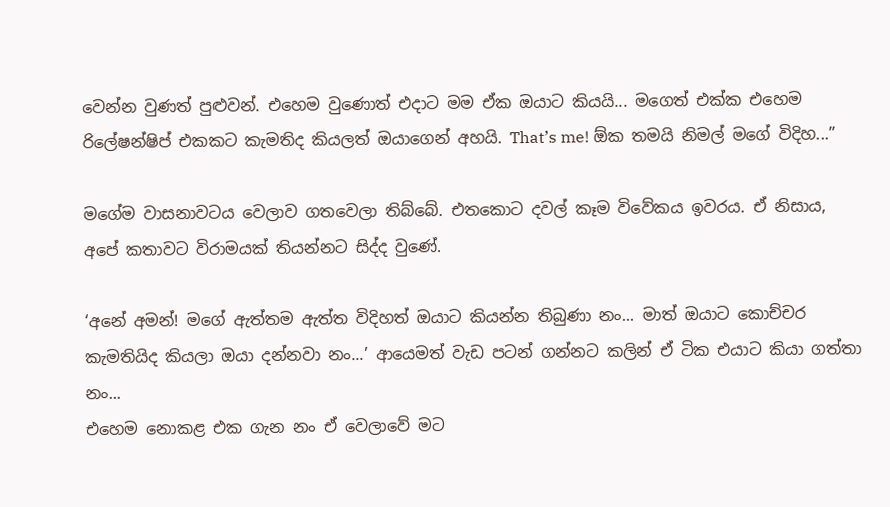වෙන්න වුණත් පුළුවන්. එහෙම වුණොත් එදාට මම ඒක ඔයාට කියයි... මගෙත් එක්ක එහෙම රිලේෂන්ෂිප් එකකට කැමතිද කියලත් ඔයාගෙන් අහයි. That’s me! ඕක තමයි නිමල් මගේ විදිහ...”

මගේම වාසනාවටය වෙලාව ගතවෙලා තිබ්බේ. එතකොට දවල් කෑම විවේකය ඉවරය. ඒ නිසාය, අපේ කතාවට විරාමයක් තියන්නට සිද්ද වුණේ.

‘අනේ අමන්! මගේ ඇත්තම ඇත්ත විදිහත් ඔයාට කියන්න තිබුණා නං... මාත් ඔයාට කොච්චර කැමතියිද කියලා ඔයා දන්නවා නං...’ ආයෙමත් වැඩ පටන් ගන්නට කලින් ඒ ටික එයාට කියා ගත්තා නං...
එහෙම නොකළ එක ගැන නං ඒ වෙලාවේ මට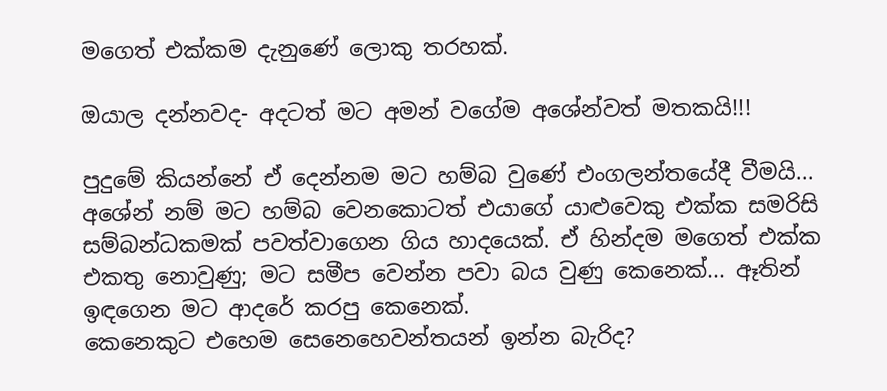මගෙත් එක්කම දැනුණේ ලොකු තරහක්.

ඔයාල දන්නවද- අදටත් මට අමන් වගේම අශේන්වත් මතකයි!!!

පුදුමේ කියන්නේ ඒ දෙන්නම මට හම්බ වුණේ එංගලන්තයේදී වීමයි... අශේන් නම් මට හම්බ වෙනකොටත් එයාගේ යාළුවෙකු එක්ක සමරිසි සම්බන්ධකමක් පවත්වාගෙන ගිය හාදයෙක්. ඒ හින්දම මගෙත් එක්ක එකතු නොවුණු; මට සමීප වෙන්න පවා බය වුණු කෙනෙක්... ඈතින් ඉඳගෙන මට ආදරේ කරපු කෙනෙක්.
කෙනෙකුට එහෙම සෙනෙහෙවන්තයන් ඉන්න බැරිද?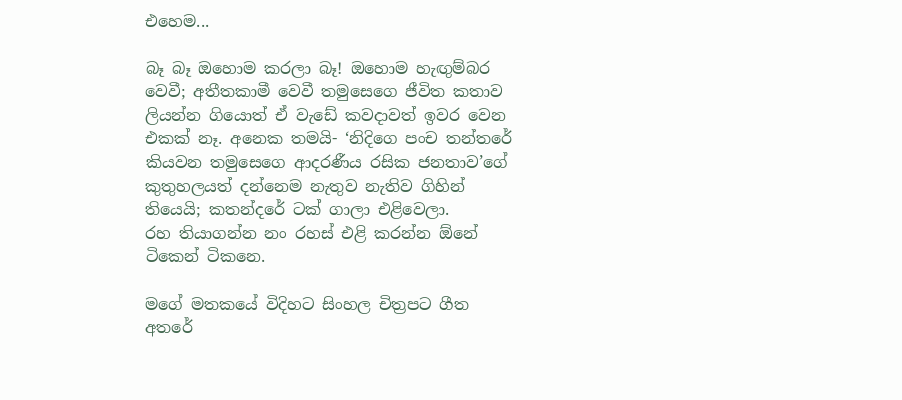එහෙම...

බෑ බෑ ඔහොම කරලා බෑ! ඔහොම හැඟුම්බර වෙවී; අතීතකාමී වෙවී තමුසෙගෙ ජීවිත කතාව ලියන්න ගියොත් ඒ වැඩේ කවදාවත් ඉවර වෙන එකක් නෑ. අනෙක තමයි- ‘නිදිගෙ පංච තන්තරේ කියවන තමුසෙගෙ ආදරණීය රසික ජනතාව’ගේ කුතුහලයත් දන්නෙම නැතුව නැතිව ගිහින් තියෙයි; කතන්දරේ ටක් ගාලා එළිවෙලා.
රහ තියාගන්න නං රහස් එළි කරන්න ඕනේ ටිකෙන් ටිකනෙ.

මගේ මතකයේ විදිහට සිංහල චිත්‍රපට ගීත අතරේ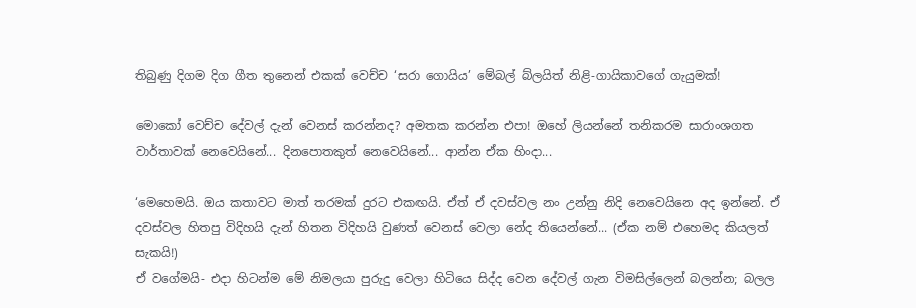තිබුණු දිගම දිග ගීත තුනෙන් එකක් වෙච්ච ‘සරා ගොයිය’ මේබල් බ්ලයිත් නිළි-ගායිකාවගේ ගැයුමක්!

මොකෝ වෙච්ච දේවල් දැන් වෙනස් කරන්නද? අමතක කරන්න එපා! ඔහේ ලියන්නේ තනිකරම සාරාංශගත වාර්තාවක් නෙවෙයිනේ... දිනපොතකුත් නෙවෙයිනේ... ආන්න ඒක හිංදා...

‘මෙහෙමයි. ඔය කතාවට මාත් තරමක් දුරට එකඟයි. ඒත් ඒ දවස්වල නං උන්නු නිදි නෙවෙයිනෙ අද ඉන්නේ. ඒ දවස්වල හිතපු විදිහයි දැන් හිතන විදිහයි වුණත් වෙනස් වෙලා නේද තියෙන්නේ... (ඒක නම් එහෙමද කියලත් සැකයි!)
ඒ වගේමයි- එදා හිටන්ම මේ නිමලයා පුරුදු වෙලා හිටියෙ සිද්ද වෙන දේවල් ගැන විමසිල්ලෙන් බලන්න; බලල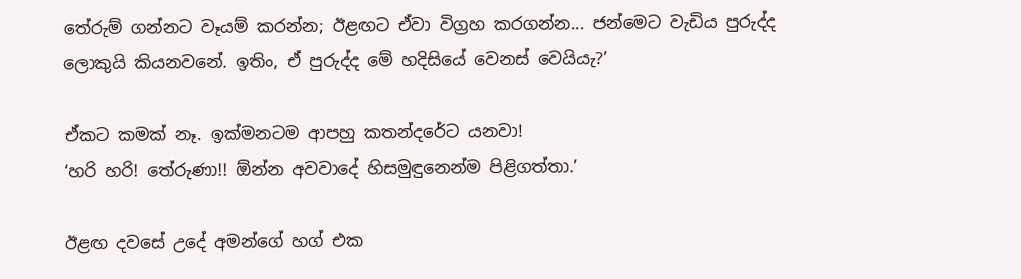තේරුම් ගන්නට වෑයම් කරන්න; ඊළඟට ඒවා විග්‍රහ කරගන්න... ජන්මෙට වැඩිය පුරුද්ද ලොකුයි කියනවනේ. ඉතිං, ඒ පුරුද්ද මේ හදිසියේ වෙනස් වෙයියැ?’

ඒකට කමක් නෑ. ඉක්මනටම ආපහු කතන්දරේට යනවා!
‘හරි හරි! තේරුණා!! ඕන්න අවවාදේ හිසමුඳුනෙන්ම පිළිගත්තා.’

ඊළඟ දවසේ උදේ අමන්ගේ හග් එක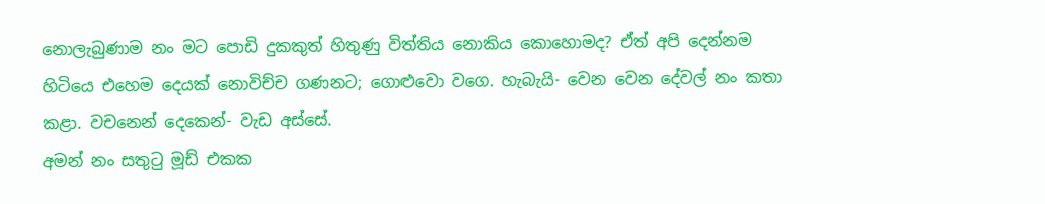නොලැබුණාම නං මට පොඩි දුකකුත් හිතුණු විත්තිය නොකිය කොහොමද? ඒත් අපි දෙන්නම හිටියෙ එහෙම දෙයක් නොවිච්ච ගණනට; ගොළුවො වගෙ. හැබැයි- වෙන වෙන දේවල් නං කතා කළා. වචනෙන් දෙකෙන්- වැඩ අස්සේ.
අමන් නං සතුටු මූඩ් එකක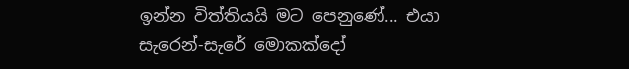ඉන්න විත්තියයි මට පෙනුණේ... එයා සැරෙන්-සැරේ මොකක්දෝ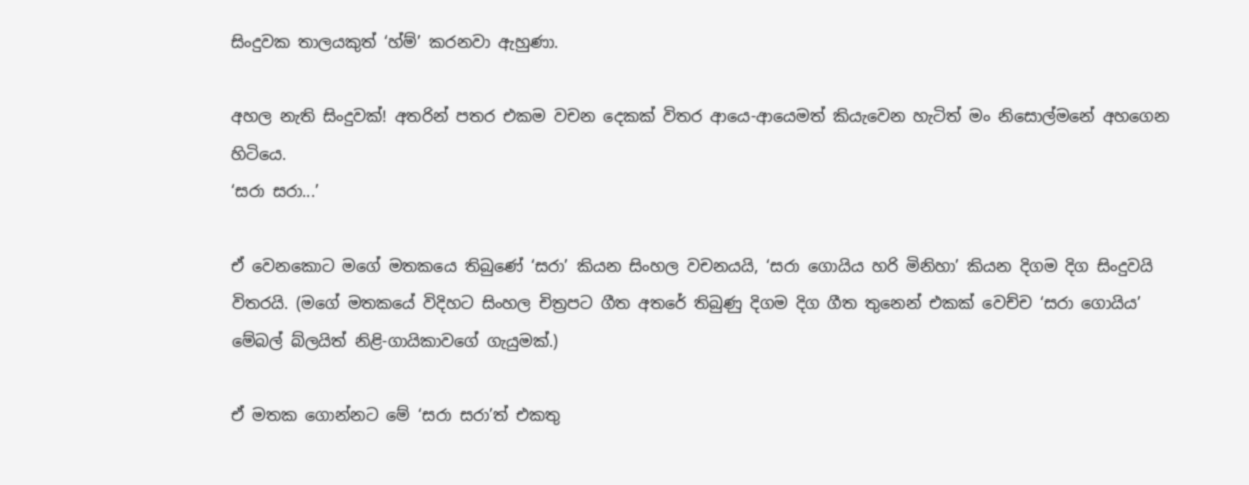සිංදුවක තාලයකුත් ‘හ්ම්’ කරනවා ඇහුණා.

අහල නැති සිංදුවක්! අතරින් පතර එකම වචන දෙකක් විතර ආයෙ-ආයෙමත් කියැවෙන හැටිත් මං නිසොල්මනේ අහගෙන හිටියෙ.
‘සරා සරා...’

ඒ වෙනකොට මගේ මතකයෙ තිබුණේ ‘සරා’ කියන සිංහල වචනයයි, ‘සරා ගොයිය හරි මිනිහා’ කියන දිගම දිග සිංදුවයි විතරයි. (මගේ මතකයේ විදිහට සිංහල චිත්‍රපට ගීත අතරේ තිබුණු දිගම දිග ගීත තුනෙන් එකක් වෙච්ච ‘සරා ගොයිය’ මේබල් බ්ලයිත් නිළි-ගායිකාවගේ ගැයුමක්.)

ඒ මතක ගොන්නට මේ ‘සරා සරා’ත් එකතු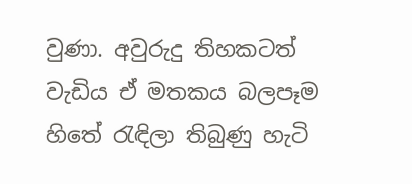වුණා. අවුරුදු තිහකටත් වැඩිය ඒ මතකය බලපෑම හිතේ රැඳිලා තිබුණු හැටි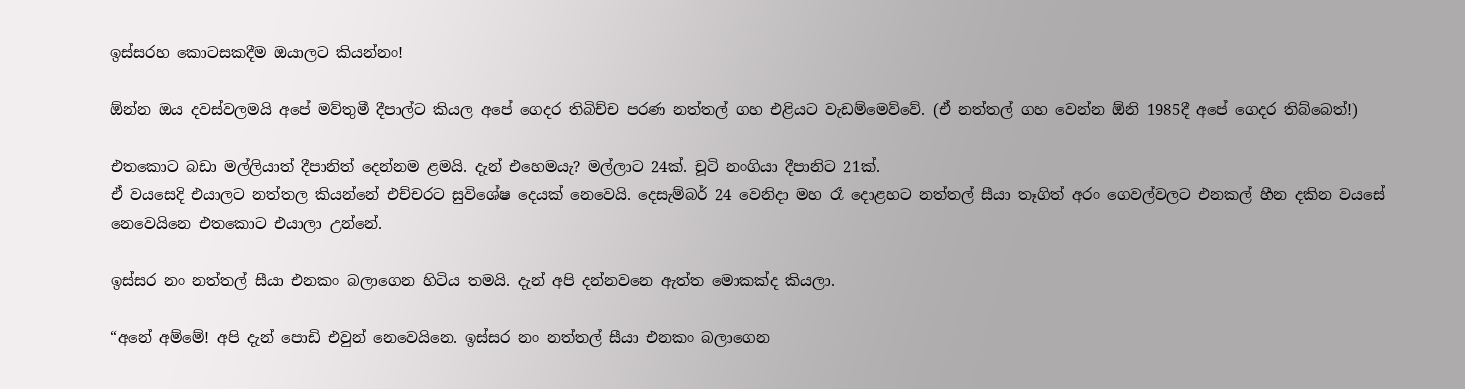ඉස්සරහ කොටසකදීම ඔයාලට කියන්නං!

ඕන්න ඔය දවස්වලමයි අපේ මව්තුමී දීපාල්ට කියල අපේ ගෙදර තිබිච්ච පරණ නත්තල් ගහ එළියට වැඩම්මෙව්වේ. (ඒ නත්තල් ගහ වෙන්න ඕනි 1985දී අපේ ගෙදර තිබ්බෙත්!)

එතකොට බඩා මල්ලියාත් දීපානිත් දෙන්නම ළමයි. දැන් එහෙමයැ? මල්ලාට 24ක්. චූටි නංගියා දීපානිට 21ක්.
ඒ වයසෙදි එයාලට නත්තල කියන්නේ එච්චරට සුවිශේෂ දෙයක් නෙවෙයි. දෙසැම්බර් 24 වෙනිදා මහ රෑ දොළහට නත්තල් සීයා තෑගිත් අරං ගෙවල්වලට එනකල් හීන දකින වයසේ නෙවෙයිනෙ එතකොට එයාලා උන්නේ.

ඉස්සර නං නත්තල් සීයා එනකං බලාගෙන හිටිය තමයි. දැන් අපි දන්නවනෙ ඇත්ත මොකක්ද කියලා.

“අනේ අම්මේ! අපි දැන් පොඩි එවුන් නෙවෙයිනෙ. ඉස්සර නං නත්තල් සීයා එනකං බලාගෙන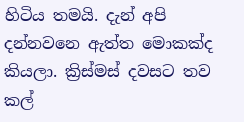හිටිය තමයි. දැන් අපි දන්නවනෙ ඇත්ත මොකක්ද කියලා. ක්‍රිස්මස් දවසට තව කල්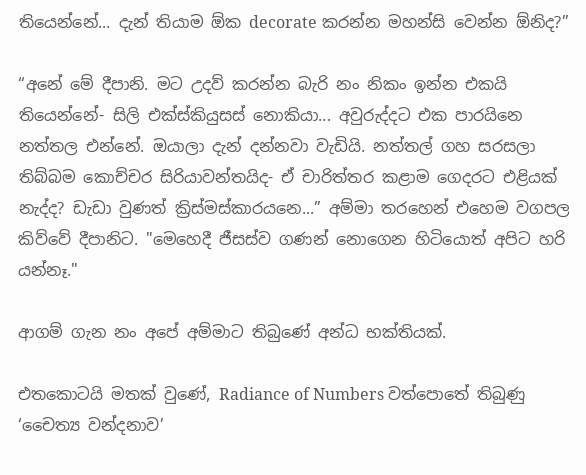තියෙන්නේ... දැන් තියාම ඕක decorate කරන්න මහන්සි වෙන්න ඕනිද?”

“අනේ මේ දීපානි. මට උදව් කරන්න බැරි නං නිකං ඉන්න එකයි තියෙන්නේ- සිලි එක්ස්කියුසස් නොකියා... අවුරුද්දට එක පාරයිනෙ නත්තල එන්නේ. ඔයාලා දැන් දන්නවා වැඩියි. නත්තල් ගහ සරසලා තිබ්බම කොච්චර සිරියාවන්තයිද- ඒ චාරිත්තර කළාම ගෙදරට එළියක් නැද්ද? ඩැඩා වුණත් ක්‍රිස්මස්කාරයනෙ...” අම්මා තරහෙන් එහෙම වගපල කිව්වේ දීපානිට. "මෙහෙදී ජීසස්ව ගණන් නොගෙන හිටියොත් අපිට හරි යන්නෑ."

ආගම් ගැන නං අපේ අම්මාට තිබුණේ අන්ධ භක්තියක්.

එතකොටයි මතක් වුණේ, Radiance of Numbers වත්පොතේ තිබුණු ‘චෛත්‍ය වන්දනාව’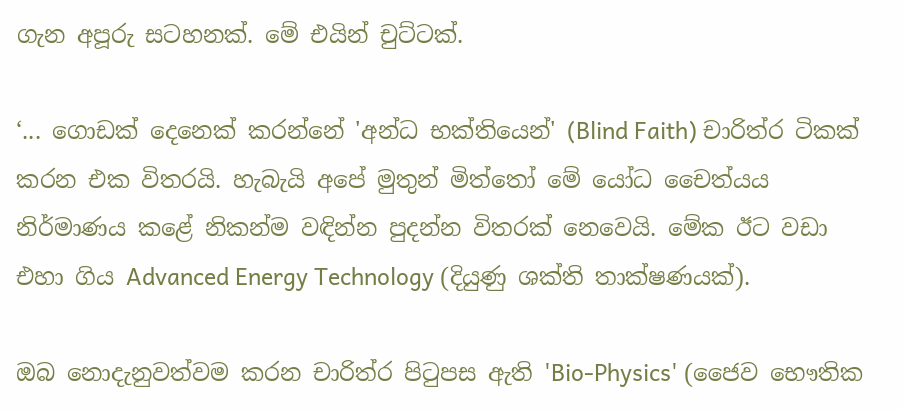ගැන අපූරු සටහනක්. මේ එයින් චුට්ටක්.

‘... ගොඩක් දෙනෙක් කරන්නේ 'අන්ධ භක්තියෙන්' (Blind Faith) චාරිත්ර ටිකක් කරන එක විතරයි. හැබැයි අපේ මුතුන් මිත්තෝ මේ යෝධ චෛත්යය නිර්මාණය කළේ නිකන්ම වඳින්න පුදන්න විතරක් නෙවෙයි. මේක ඊට වඩා එහා ගිය Advanced Energy Technology (දියුණු ශක්ති තාක්ෂණයක්).

ඔබ නොදැනුවත්වම කරන චාරිත්ර පිටුපස ඇති 'Bio-Physics' (ජෛව භෞතික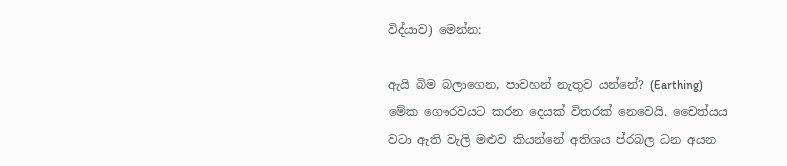විද්යාව) මෙන්න:

ඇයි බිම බලාගෙන, පාවහන් නැතුව යන්නේ? (Earthing)  මේක ගෞරවයට කරන දෙයක් විතරක් නෙවෙයි. චෛත්යය වටා ඇති වැලි මළුව කියන්නේ අතිශය ප්රබල ධන අයන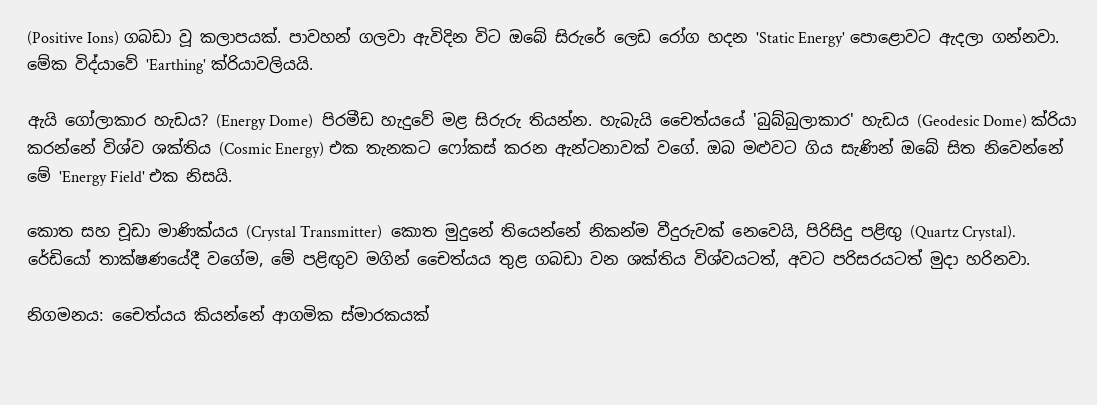(Positive Ions) ගබඩා වූ කලාපයක්. පාවහන් ගලවා ඇවිදින විට ඔබේ සිරුරේ ලෙඩ රෝග හදන 'Static Energy' පොළොවට ඇදලා ගන්නවා. මේක විද්යාවේ 'Earthing' ක්රියාවලියයි.

ඇයි ගෝලාකාර හැඩය? (Energy Dome)  පිරමීඩ හැදුවේ මළ සිරුරු තියන්න. හැබැයි චෛත්යයේ 'බුබ්බුලාකාර' හැඩය (Geodesic Dome) ක්රියා කරන්නේ විශ්ව ශක්තිය (Cosmic Energy) එක තැනකට ෆෝකස් කරන ඇන්ටනාවක් වගේ. ඔබ මළුවට ගිය සැණින් ඔබේ සිත නිවෙන්නේ මේ 'Energy Field' එක නිසයි.

කොත සහ චූඩා මාණික්යය (Crystal Transmitter)  කොත මුදුනේ තියෙන්නේ නිකන්ම වීදුරුවක් නෙවෙයි, පිරිසිදු පළිඟු (Quartz Crystal). රේඩියෝ තාක්ෂණයේදී වගේම, මේ පළිඟුව මගින් චෛත්යය තුළ ගබඩා වන ශක්තිය විශ්වයටත්, අවට පරිසරයටත් මුදා හරිනවා.

නිගමනය: චෛත්යය කියන්නේ ආගමික ස්මාරකයක්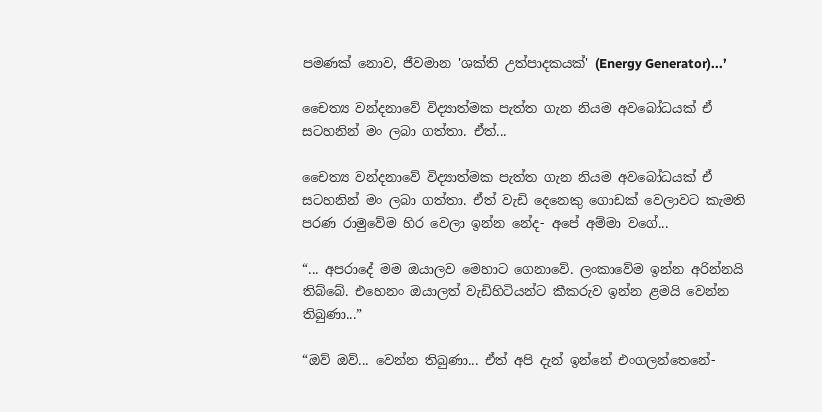පමණක් නොව, ජීවමාන 'ශක්ති උත්පාදකයක්' (Energy Generator)...’

චෛත්‍ය වන්දනාවේ විද්‍යාත්මක පැත්ත ගැන නියම අවබෝධයක් ඒ සටහනින් මං ලබා ගත්තා. ඒත්...

චෛත්‍ය වන්දනාවේ විද්‍යාත්මක පැත්ත ගැන නියම අවබෝධයක් ඒ සටහනින් මං ලබා ගත්තා. ඒත් වැඩි දෙනෙකු ගොඩක් වෙලාවට කැමති පරණ රාමුවේම හිර වෙලා ඉන්න නේද- අපේ අම්මා වගේ...

“... අපරාදේ මම ඔයාලව මෙහාට ගෙනාවේ. ලංකාවේම ඉන්න අරින්නයි තිබ්බේ. එහෙනං ඔයාලත් වැඩිහිටියන්ට කීකරුව ඉන්න ළමයි වෙන්න තිබුණා...”

“ඔව් ඔව්... වෙන්න තිබුණා... ඒත් අපි දැන් ඉන්නේ එංගලන්තෙනේ-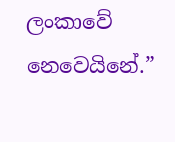ලංකාවේ නෙවෙයිනේ.”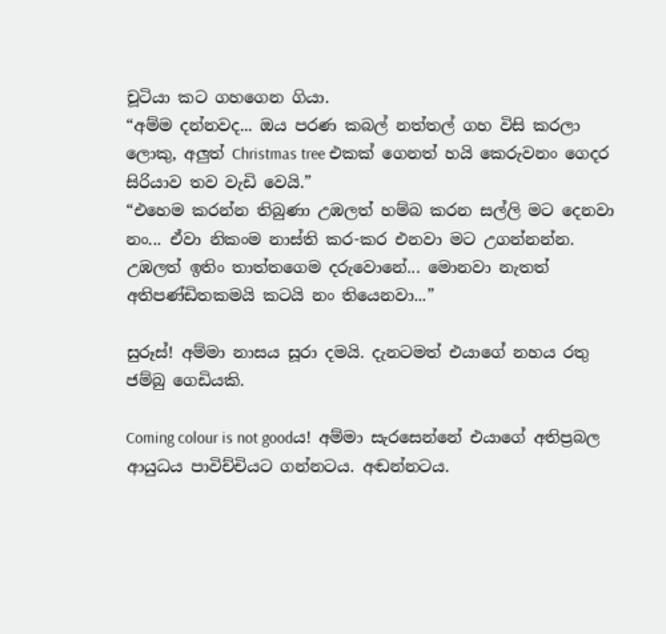චූටියා කට ගහගෙන ගියා.
“අම්ම දන්නවද... ඔය පරණ කබල් නත්තල් ගහ විසි කරලා ලොකු, අලුත් Christmas tree එකක් ගෙනත් හයි කෙරුවනං ගෙදර සිරියාව තව වැඩි වෙයි.”
“එහෙම කරන්න තිබුණා උඹලත් හම්බ කරන සල්ලි මට දෙනවා නං... ඒවා නිකංම නාස්ති කර-කර එනවා මට උගන්නන්න. උඹලත් ඉතිං තාත්තගෙම දරුවොනේ... මොනවා නැතත් අතිපණ්ඩිතකමයි කටයි නං තියෙනවා...”

සුරූස්! අම්මා නාසය සූරා දමයි. දැනටමත් එයාගේ නහය රතු ජම්බු ගෙඩියකි.

Coming colour is not goodය! අම්මා සැරසෙන්නේ එයාගේ අතිප්‍රබල ආයුධය පාවිච්චියට ගන්නටය. අඬන්නටය.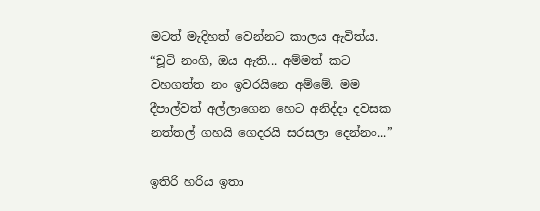මටත් මැදිහත් වෙන්නට කාලය ඇවිත්ය.
“චූටි නංගි, ඔය ඇති... අම්මත් කට වහගත්ත නං ඉවරයිනෙ අම්මේ. මම දීපාල්වත් අල්ලාගෙන හෙට අනිද්දා දවසක නත්තල් ගහයි ගෙදරයි සරසලා දෙන්නං...”

ඉතිරි හරිය ඉතා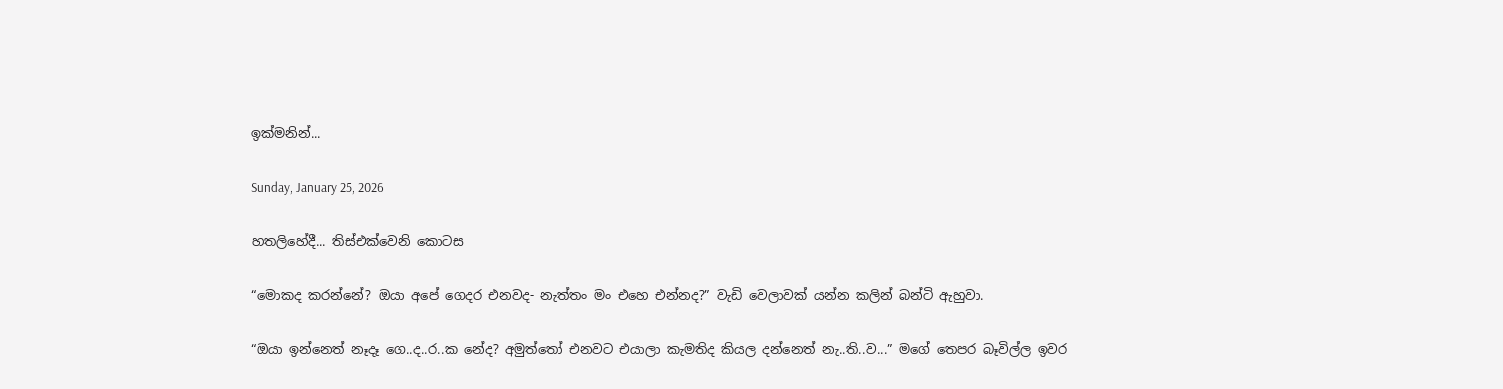ඉක්මනින්...

Sunday, January 25, 2026

හතලිහේදී... තිස්එක්වෙනි කොටස

“මොකද කරන්නේ? ඔයා අපේ ගෙදර එනවද- නැත්තං මං එහෙ එන්නද?” වැඩි වෙලාවක් යන්න කලින් බන්ටි ඇහුවා.

“ඔයා ඉන්නෙත් නෑදෑ ගෙ..ද..ර..ක නේද? අමුත්තෝ එනවට එයාලා කැමතිද කියල දන්නෙත් නැ..ති..ව...” මගේ තෙපර බෑවිල්ල ඉවර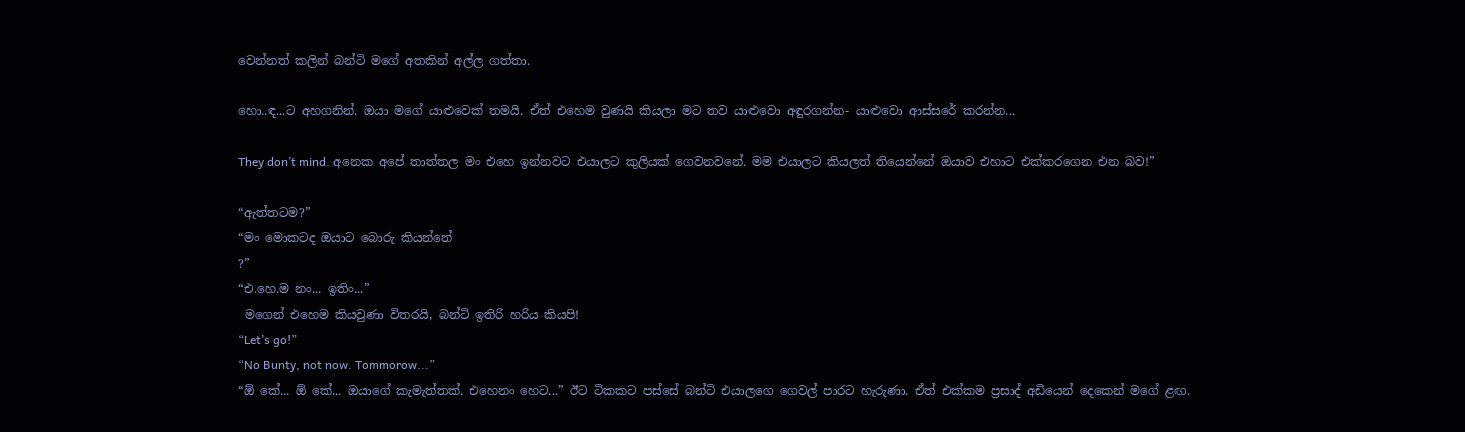වෙන්නත් කලින් බන්ටි මගේ අතකින් අල්ල ගත්තා.

හො..ඳ...ට අහගනින්. ඔයා මගේ යාළුවෙක් තමයි. ඒත් එහෙම වුණයි කියලා මට තව යාළුවො අඳුරගන්න- යාළුවො ආස්සරේ කරන්න...

They don’t mind. අනෙක අපේ තාත්තල මං එහෙ ඉන්නවට එයාලට කුලියක් ගෙවනවනේ. මම එයාලට කියලත් තියෙන්නේ ඔයාව එහාට එක්කරගෙන එන බව!”

“ඇත්තටම?”
“මං මොකටද ඔයාට බොරු කියන්නේ
?”
“එ.හෙ.ම නං... ඉතිං...”
 මගෙන් එහෙම කියවුණා විතරයි, බන්ටි ඉතිරි හරිය කියපි!
“Let’s go!”
“No Bunty, not now. Tommorow...”
“ඕ කේ... ඕ කේ... ඔයාගේ කැමැත්තක්. එහෙනං හෙට...” ඊට ටිකකට පස්සේ බන්ටි එයාලගෙ ගෙවල් පාරට හැරුණා. ඒත් එක්කම ප්‍රසාද් අඩියෙන් දෙකෙන් මගේ ළඟ.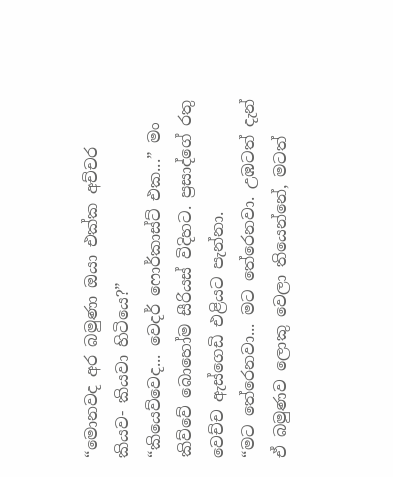“මොනවද අර බමුණා ඔයා එක්ක අච්චර කියව- කියවා හිටියෙ?”
“කියෙව්වෙද... වෙදර් ෆොර්කාස්ට් එක...” මං කිව්වේ බොහෝම සීරියස් විදිහට. ප්‍රසාද්ගේ රතු වෙච්ච ඇස්ගෙඩි එළියට පැන්නා.
“මට තේරෙනවා... මට තේරෙනවා. උඹටත් දැන් ඒ බමුණව ලොකු වෙලා තියෙන්නේ, මටත්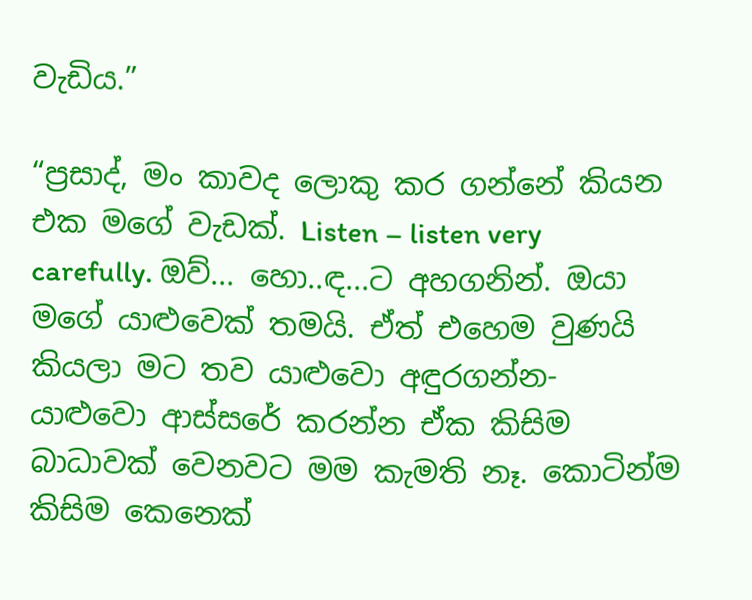වැඩිය.”

“ප්‍රසාද්, මං කාවද ලොකු කර ගන්නේ කියන එක මගේ වැඩක්. Listen – listen very carefully. ඔව්... හො..ඳ...ට අහගනින්. ඔයා මගේ යාළුවෙක් තමයි. ඒත් එහෙම වුණයි කියලා මට තව යාළුවො අඳුරගන්න- යාළුවො ආස්සරේ කරන්න ඒක කිසිම බාධාවක් වෙනවට මම කැමති නෑ. කොටින්ම කිසිම කෙනෙක්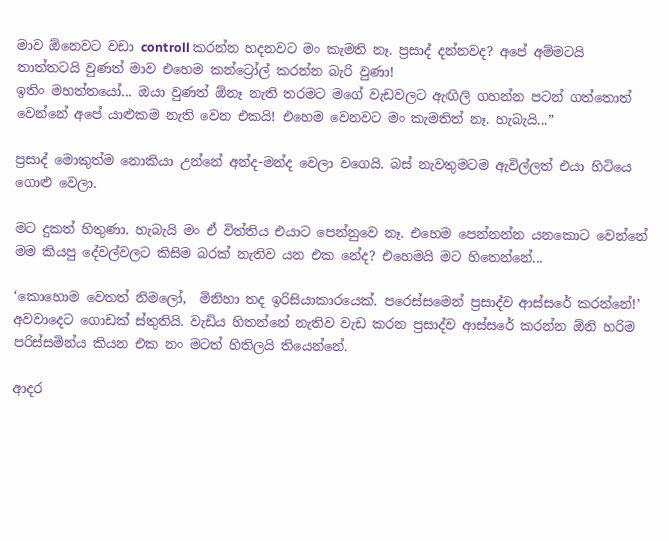මාව ඕනෙවට වඩා controll කරන්න හදනවට මං කැමති නෑ. ප්‍රසාද් දන්නවද? අපේ අම්මටයි තාත්තටයි වුණත් මාව එහෙම කන්ට්‍රෝල් කරන්න බැරි වුණා!
ඉතිං මහත්තයෝ... ඔයා වුණත් ඕනෑ නැති තරමට මගේ වැඩවලට ඇඟිලි ගහන්න පටන් ගත්තොත් වෙන්නේ අපේ යාළුකම නැති වෙන එකයි! එහෙම වෙනවට මං කැමතිත් නෑ. හැබැයි...”

ප්‍රසාද් මොකුත්ම නොකියා උන්නේ අන්ද-මන්ද වෙලා වගෙයි. බස් නැවතුමටම ඇවිල්ලත් එයා හිටියෙ ගොළු වෙලා.

මට දුකත් හිතුණා. හැබැයි මං ඒ විත්තිය එයාට පෙන්නුවෙ නෑ. එහෙම පෙන්නන්න යනකොට වෙන්නේ මම කියපු දේවල්වලට කිසිම බරක් නැතිව යන එක නේද? එහෙමයි මට හිතෙන්නේ...

‘කොහොම වෙතත් නිමලෝ,  මිනිහා තද ඉරිසියාකාරයෙක්. පරෙස්සමෙන් ප්‍රසාද්ව ආස්සරේ කරන්නේ!’
අවවාදෙට ගොඩක් ස්තුතියි. වැඩිය හිතන්නේ නැතිව වැඩ කරන ප්‍රසාද්ව ආස්සරේ කරන්න ඕනි හරිම පරිස්සමින්ය කියන එක නං මටත් හිතිලයි තියෙන්නේ.

ආදර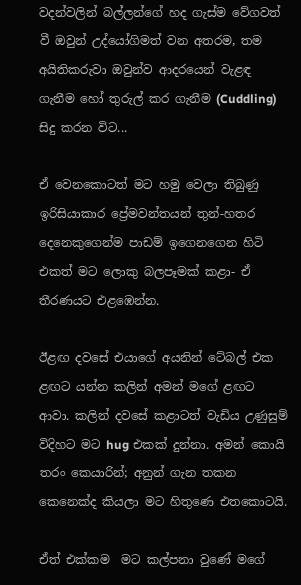වදන්වලින් බල්ලන්ගේ හද ගැස්ම වේගවත් වී ඔවුන් උද්යෝගිමත් වන අතරම, තම අයිතිකරුවා ඔවුන්ව ආදරයෙන් වැළඳ ගැනීම හෝ තුරුල් කර ගැනීම (Cuddling) සිදු කරන විට...

ඒ වෙනකොටත් මට හමු වෙලා තිබුණු ඉරිසියාකාර ප්‍රේමවන්තයන් තුන්-හතර දෙනෙකුගෙන්ම පාඩම් ඉගෙනගෙන හිටි එකත් මට ලොකු බලපෑමක් කළා- ඒ තීරණයට එළඹෙන්න.

ඊළඟ දවසේ එයාගේ අයනින් ටේබල් එක ළඟට යන්න කලින් අමන් මගේ ළඟට ආවා. කලින් දවසේ කළාටත් වැඩිය උණුසුම් විදිහට මට hug එකක් දුන්නා. අමන් කොයි තරං කෙයාරින්; අනුන් ගැන තකන කෙනෙක්ද කියලා මට හිතුණෙ එතකොටයි.

ඒත් එක්කම  මට කල්පනා වුණේ මගේ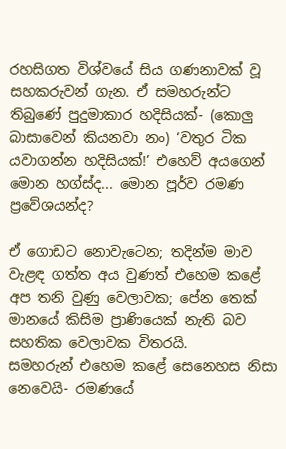රහසිගත විශ්වයේ සිය ගණනාවක් වූ සහකරුවන් ගැන. ඒ සමහරුන්ට තිබුණේ පුදුමාකාර හදිසියක්- (කොලු බාසාවෙන් කියනවා නං) ‘වතුර ටික යවාගන්න හදිසියක්!’ එහෙව් අයගෙන් මොන හග්ස්ද... මොන පූර්ව රමණ ප්‍රවේශයන්ද?

ඒ ගොඩට නොවැටෙන; තදින්ම මාව වැළඳ ගත්ත අය වුණත් එහෙම කළේ අප තනි වුණු වෙලාවක; පේන තෙක් මානයේ කිසිම ප්‍රාණියෙක් නැති බව සහතික වෙලාවක විතරයි.
සමහරුන් එහෙම කළේ සෙනෙහස නිසා නෙවෙයි- රමණයේ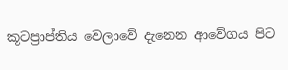කූටප්‍රාප්තිය වෙලාවේ දැනෙන ආවේගය පිට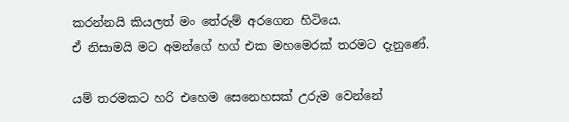කරන්නයි කියලත් මං තේරුම් අරගෙන හිටියෙ.
ඒ නිසාමයි මට අමන්ගේ හග් එක මහමෙරක් තරමට දැනුණේ.

යම් තරමකට හරි එහෙම සෙනෙහසක් උරුම වෙන්නේ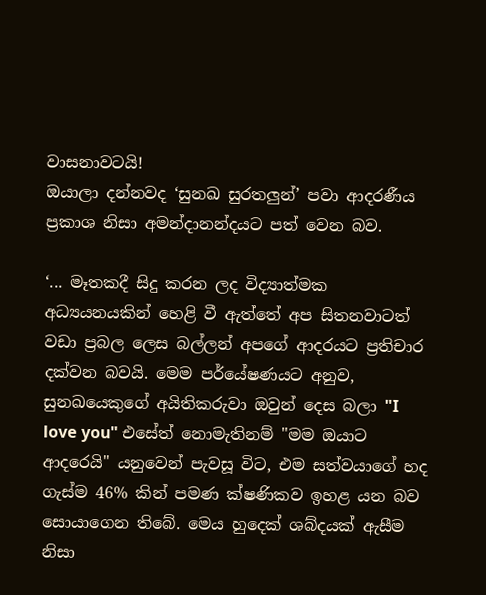වාසනාවටයි!
ඔයාලා දන්නවද ‘සුනඛ සුරතලුන්’ පවා ආදරණීය ප්‍රකාශ නිසා අමන්දානන්දයට පත් වෙන බව.

‘... මෑතකදී සිදු කරන ලද විද්‍යාත්මක අධ්‍යයනයකින් හෙළි වී ඇත්තේ අප සිතනවාටත් වඩා ප්‍රබල ලෙස බල්ලන් අපගේ ආදරයට ප්‍රතිචාර දක්වන බවයි. මෙම පර්යේෂණයට අනුව, සුනඛයෙකුගේ අයිතිකරුවා ඔවුන් දෙස බලා "I love you" එසේත් නොමැතිනම් "මම ඔයාට ආදරෙයි" යනුවෙන් පැවසූ විට, එම සත්වයාගේ හද ගැස්ම 46% කින් පමණ ක්ෂණිකව ඉහළ යන බව සොයාගෙන තිබේ. මෙය හුදෙක් ශබ්දයක් ඇසීම නිසා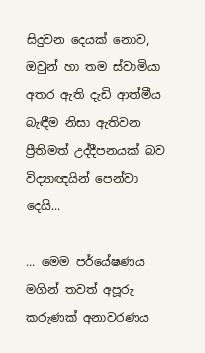සිදුවන දෙයක් නොව, ඔවුන් හා තම ස්වාමියා අතර ඇති දැඩි ආත්මීය බැඳීම නිසා ඇතිවන ප්‍රීතිමත් උද්දීපනයක් බව විද්‍යාඥයින් පෙන්වා දෙයි...

... මෙම පර්යේෂණය මගින් තවත් අපූරු කරුණක් අනාවරණය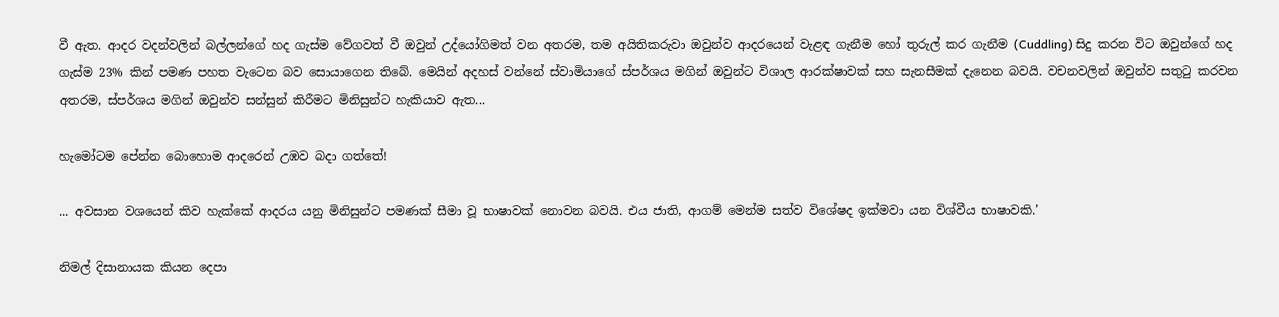වී ඇත. ආදර වදන්වලින් බල්ලන්ගේ හද ගැස්ම වේගවත් වී ඔවුන් උද්යෝගිමත් වන අතරම, තම අයිතිකරුවා ඔවුන්ව ආදරයෙන් වැළඳ ගැනීම හෝ තුරුල් කර ගැනීම (Cuddling) සිදු කරන විට ඔවුන්ගේ හද ගැස්ම 23% කින් පමණ පහත වැටෙන බව සොයාගෙන තිබේ. මෙයින් අදහස් වන්නේ ස්වාමියාගේ ස්පර්ශය මගින් ඔවුන්ට විශාල ආරක්ෂාවක් සහ සැනසීමක් දැනෙන බවයි. වචනවලින් ඔවුන්ව සතුටු කරවන අතරම, ස්පර්ශය මගින් ඔවුන්ව සන්සුන් කිරීමට මිනිසුන්ට හැකියාව ඇත...

හැමෝටම පේන්න බොහොම ආදරෙන් උඹව බදා ගත්තේ!

... අවසාන වශයෙන් කිව හැක්කේ ආදරය යනු මිනිසුන්ට පමණක් සීමා වූ භාෂාවක් නොවන බවයි. එය ජාති, ආගම් මෙන්ම සත්ව විශේෂද ඉක්මවා යන විශ්වීය භාෂාවකි.’

නිමල් දිසානායක කියන දෙපා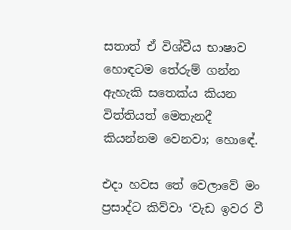සතාත් ඒ විශ්වීය භාෂාව හොඳටම තේරුම් ගන්න ඇහැකි සතෙක්ය කියන විත්තියත් මෙතැනදී කියන්නම වෙනවා; හොඳේ.

එදා හවස තේ වෙලාවේ මං ප්‍රසාද්ට කිව්වා ‘වැඩ ඉවර වී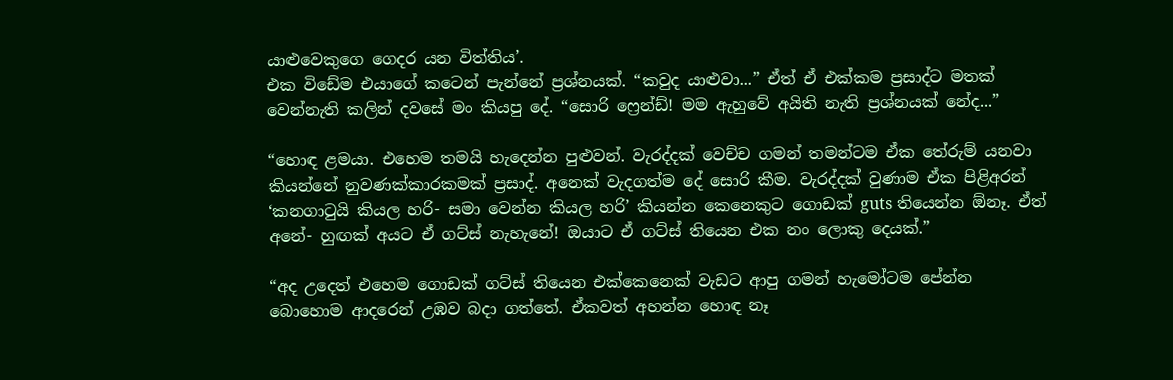යාළුවෙකුගෙ ගෙදර යන විත්තිය’.
එක විඩේම එයාගේ කටෙන් පැන්නේ ප්‍රශ්නයක්. “කවුද යාළුවා...” ඒත් ඒ එක්කම ප්‍රසාද්ට මතක් වෙන්නැති කලින් දවසේ මං කියපු දේ. “සොරි ෆ්‍රෙන්ඩ්! මම ඇහුවේ අයිති නැති ප්‍රශ්නයක් නේද...”

“හොඳ ළමයා. එහෙම තමයි හැදෙන්න පුළුවන්. වැරද්දක් වෙච්ච ගමන් තමන්ටම ඒක තේරුම් යනවා කියන්නේ නුවණක්කාරකමක් ප්‍රසාද්. අනෙක් වැදගත්ම දේ සොරි කීම. වැරද්දක් වුණාම ඒක පිළිඅරන් ‘කනගාටුයි කියල හරි- සමා වෙන්න කියල හරි’ කියන්න කෙනෙකුට ගොඩක් guts තියෙන්න ඕනෑ. ඒත් අනේ- හුඟක් අයට ඒ ගට්ස් නැහැනේ! ඔයාට ඒ ගට්ස් තියෙන එක නං ලොකු දෙයක්.”

“අද උදෙත් එහෙම ගොඩක් ගට්ස් තියෙන එක්කෙනෙක් වැඩට ආපු ගමන් හැමෝටම පේන්න බොහොම ආදරෙන් උඹව බදා ගත්තේ. ඒකවත් අහන්න හොඳ නෑ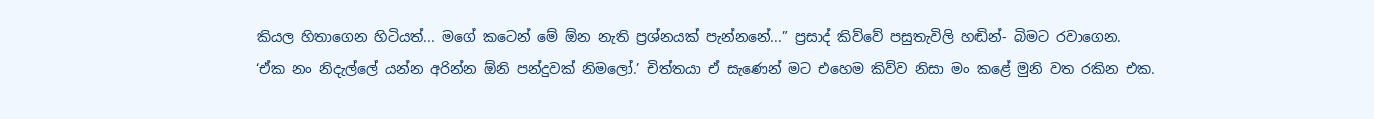කියල හිතාගෙන හිටියත්... මගේ කටෙන් මේ ඕන නැති ප්‍රශ්නයක් පැන්නනේ...” ප්‍රසාද් කිව්වේ පසුතැවිලි හඬින්- බිමට රවාගෙන.
‘ඒක නං නිදැල්ලේ යන්න අරින්න ඕනි පන්දුවක් නිමලෝ.’ චිත්තයා ඒ සැණෙන් මට එහෙම කිව්ව නිසා මං කළේ මුනි වත රකින එක.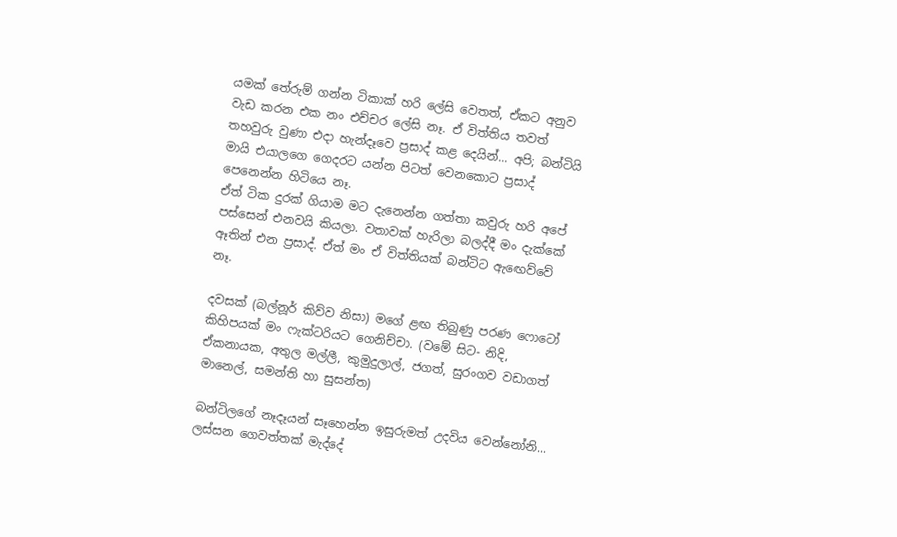යමක් තේරුම් ගන්න ටිකාක් හරි ලේසි වෙතත්, ඒකට අනුව වැඩ කරන එක නං එච්චර ලේසි නෑ. ඒ විත්තිය තවත් තහවුරු වුණා එදා හැන්දෑවෙ ප්‍රසාද් කළ දෙයින්... අපි; බන්ටියි මායි එයාලගෙ ගෙදරට යන්න පිටත් වෙනකොට ප්‍රසාද් පෙනෙන්න හිටියෙ නෑ.
ඒත් ටික දුරක් ගියාම මට දැනෙන්න ගත්තා කවුරු හරි අපේ පස්සෙන් එනවයි කියලා. වතාවක් හැරිලා බලද්දී මං දැක්කේ ඈතින් එන ප්‍රසාද්. ඒත් මං ඒ විත්තියක් බන්ටිට ඇඟෙව්වේ නෑ.

දවසක් (බල්නූර් කිව්ව නිසා) මගේ ළඟ තිබුණු පරණ ෆොටෝ කිහිපයක් මං ෆැක්ටරියට ගෙනිච්චා. (වමේ සිට- නිදි, ඒකනායක, අතුල මල්ලී, කුමුදුලාල්, ජගත්, සුරංගව වඩාගත් මානෙල්, සමන්ති හා සුසන්ත)

බන්ටිලගේ නෑදෑයන් සෑහෙන්න ඉසුරුමත් උදවිය වෙන්නෝනි... ලස්සන ගෙවත්තක් මැද්දේ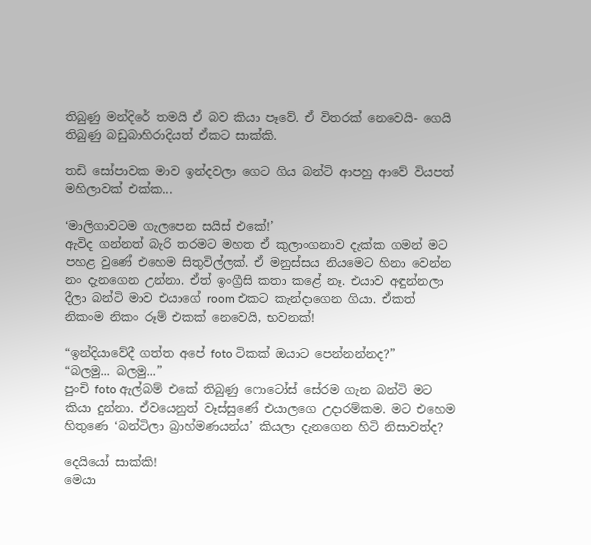තිබුණු මන්දිරේ තමයි ඒ බව කියා පෑවේ. ඒ විතරක් නෙවෙයි- ගෙයි තිබුණු බඩුබාහිරාදියත් ඒකට සාක්කි.

තඩි සෝපාවක මාව ඉන්දවලා ගෙට ගිය බන්ටි ආපහු ආවේ වියපත් මහිලාවක් එක්ක...

‘මාලිගාවටම ගැලපෙන සයිස් එකේ!’
ඇවිද ගන්නත් බැරි තරමට මහත ඒ කුලාංගනාව දැක්ක ගමන් මට පහළ වුණේ එහෙම සිතුවිල්ලක්. ඒ මනුස්සය නියමෙට හිනා වෙන්න නං දැනගෙන උන්නා. ඒත් ඉංග්‍රීසි කතා කළේ නෑ. එයාව අඳුන්නලා දීලා බන්ටි මාව එයාගේ room එකට කැන්දාගෙන ගියා. ඒකත් නිකංම නිකං රූම් එකක් නෙවෙයි, භවනක්!

“ඉන්දියාවේදී ගත්ත අපේ foto ටිකක් ඔයාට පෙන්නන්නද?”
“බලමු... බලමු...”
පුංචි foto ඇල්බම් එකේ තිබුණු ෆොටෝස් සේරම ගැන බන්ටි මට කියා දුන්නා. ඒවයෙනුත් වෑස්සුණේ එයාලගෙ උදාරම්කම. මට එහෙම හිතුණෙ ‘බන්ටිලා බ්‍රාහ්මණයන්ය’ කියලා දැනගෙන හිටි නිසාවත්ද?

දෙයියෝ සාක්කි!
මෙයා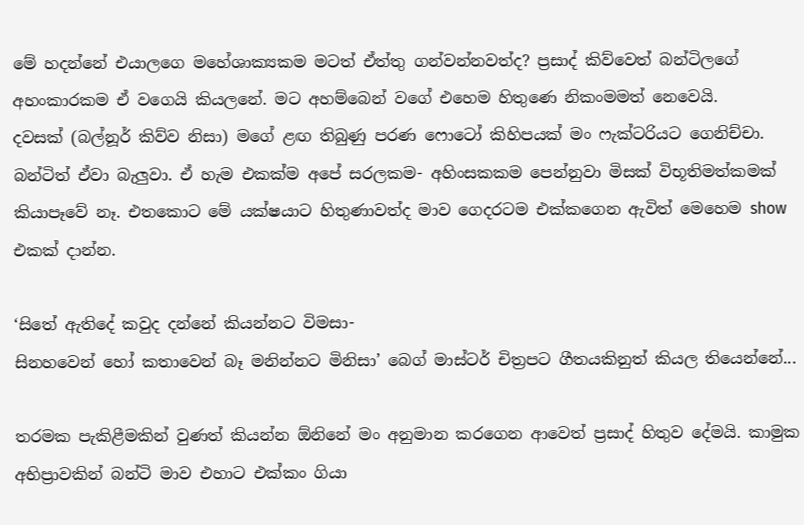මේ හදන්නේ එයාලගෙ මහේශාක්‍යකම මටත් ඒත්තු ගන්වන්නවත්ද? ප්‍රසාද් කිව්වෙත් බන්ටිලගේ අහංකාරකම ඒ වගෙයි කියලනේ. මට අහම්බෙන් වගේ එහෙම හිතුණෙ නිකංමමත් නෙවෙයි.
දවසක් (බල්නූර් කිව්ව නිසා) මගේ ළඟ තිබුණු පරණ ෆොටෝ කිහිපයක් මං ෆැක්ටරියට ගෙනිච්චා. බන්ටිත් ඒවා බැලුවා. ඒ හැම එකක්ම අපේ සරලකම- අහිංසකකම පෙන්නුවා මිසක් විභූතිමත්කමක් කියාපෑවේ නෑ. එතකොට මේ යක්ෂයාට හිතුණාවත්ද මාව ගෙදරටම එක්කගෙන ඇවිත් මෙහෙම show එකක් දාන්න.

‘සිතේ ඇතිදේ කවුද දන්නේ කියන්නට විමසා-
සිනහවෙන් හෝ කතාවෙන් බෑ මනින්නට මිනිසා’ බෙග් මාස්ටර් චිත්‍රපට ගීතයකිනුත් කියල තියෙන්නේ...

තරමක පැකිළීමකින් වුණත් කියන්න ඕනිනේ මං අනුමාන කරගෙන ආවෙත් ප්‍රසාද් හිතුව දේමයි. කාමුක අභිප්‍රාවකින් බන්ටි මාව එහාට එක්කං ගියා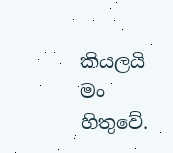කියලයි මං හිතුවේ.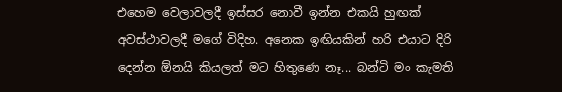එහෙම වෙලාවලදී ඉස්සර නොවී ඉන්න එකයි හුඟක් අවස්ථාවලදී මගේ විදිහ. අනෙක ඉඟියකින් හරි එයාට දිරි දෙන්න ඕනයි කියලත් මට හිතුණෙ නෑ... බන්ටි මං කැමති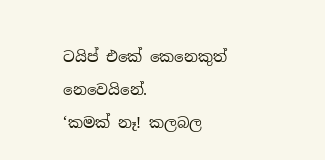ටයිප් එකේ කෙනෙකුත් නෙවෙයිනේ.
‘කමක් නෑ! කලබල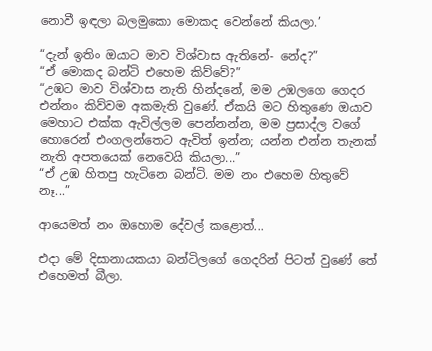නොවී ඉඳලා බලමුකො මොකද වෙන්නේ කියලා.’

“දැන් ඉතිං ඔයාට මාව විශ්වාස ඇතිනේ- නේද?”
“ඒ මොකද බන්ටි එහෙම කිව්වේ?”
“උඹට මාව විශ්වාස නැති හින්දනේ, මම උඹලගෙ ගෙදර එන්නං කිව්වම අකමැති වුණේ. ඒකයි මට හිතුණෙ ඔයාව මෙහාට එක්ක ඇවිල්ලම පෙන්නන්න, මම ප්‍රසාද්ල වගේ හොරෙන් එංගලන්තෙට ඇවිත් ඉන්න; යන්න එන්න තැනක් නැති අපතයෙක් නෙවෙයි කියලා...”
“ඒ උඹ හිතපු හැටිනෙ බන්ටි. මම නං එහෙම හිතුවේ නෑ...”

ආයෙමත් නං ඔහොම දේවල් කළොත්...

එදා මේ දිසානායකයා බන්ටිලගේ ගෙදරින් පිටත් වුණේ තේ එහෙමත් බීලා.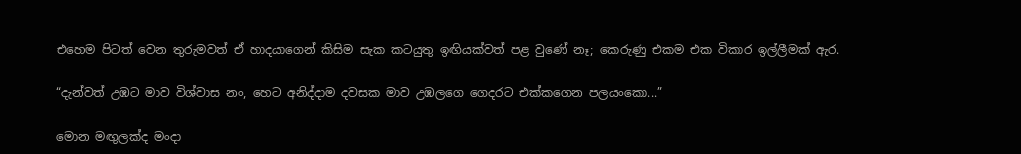එහෙම පිටත් වෙන තුරුමවත් ඒ හාදයාගෙන් කිසිම සැක කටයුතු ඉඟියක්වත් පළ වුණේ නෑ; කෙරුණු එකම එක විකාර ඉල්ලීමක් ඇර.

“දැන්වත් උඹට මාව විශ්වාස නං, හෙට අනිද්දාම දවසක මාව උඹලගෙ ගෙදරට එක්කගෙන පලයංකො...”

මොන මඟුලක්ද මංදා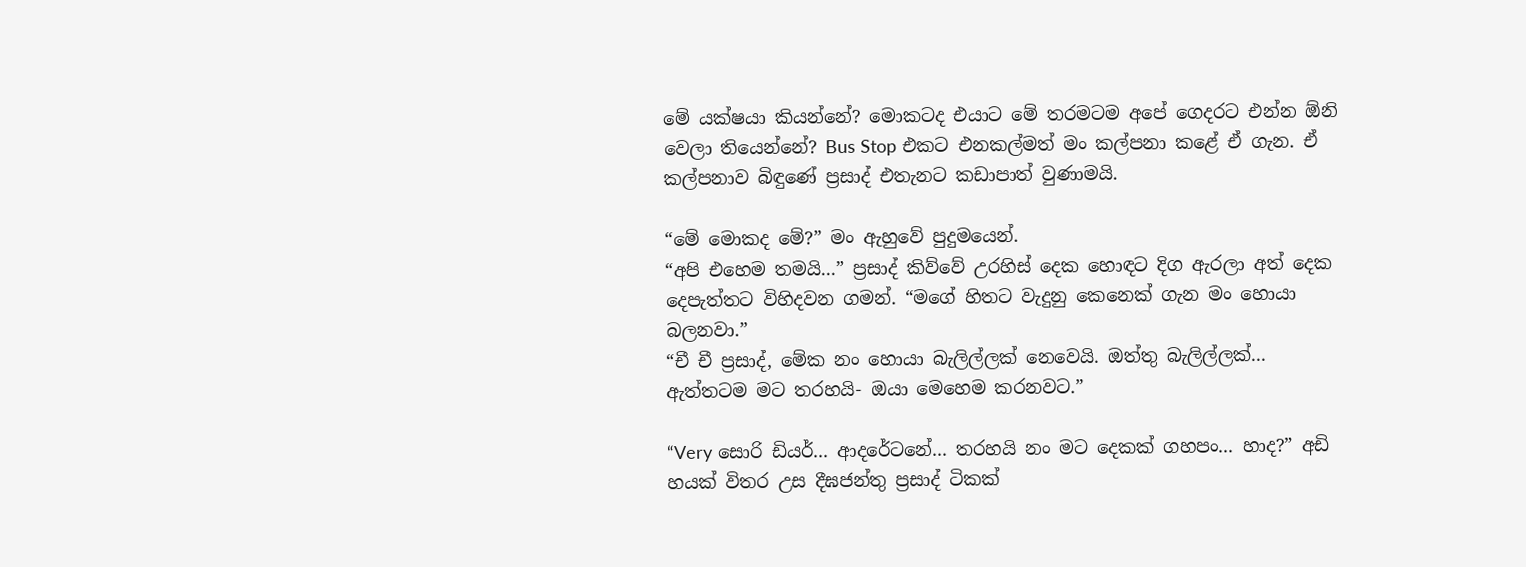මේ යක්ෂයා කියන්නේ? මොකටද එයාට මේ තරමටම අපේ ගෙදරට එන්න ඕනි වෙලා තියෙන්නේ? Bus Stop එකට එනකල්මත් මං කල්පනා කළේ ඒ ගැන. ඒ කල්පනාව බිඳුණේ ප්‍රසාද් එතැනට කඩාපාත් වුණාමයි.

“මේ මොකද මේ?” මං ඇහුවේ පුදුමයෙන්.
“අපි එහෙම තමයි...” ප්‍රසාද් කිව්වේ උරහිස් දෙක හොඳට දිග ඇරලා අත් දෙක දෙපැත්තට විහිදවන ගමන්. “මගේ හිතට වැදුනු කෙනෙක් ගැන මං හොයා බලනවා.”
“චී චී ප්‍රසාද්, මේක නං හොයා බැලිල්ලක් නෙවෙයි. ඔත්තු බැලිල්ලක්... ඇත්තටම මට තරහයි- ඔයා මෙහෙම කරනවට.”

“Very සොරි ඩියර්... ආදරේටනේ... තරහයි නං මට දෙකක් ගහපං... හාද?” අඩි හයක් විතර උස දීඝජන්තු ප්‍රසාද් ටිකක්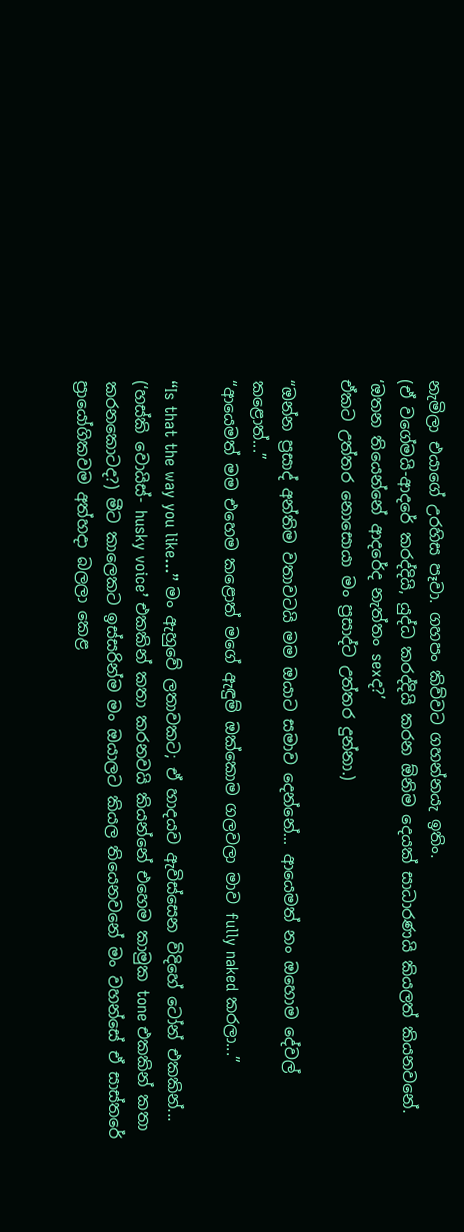නැමිලා එයාගේ උරහිස පෑවා. ගහපං කිව්වට ගහන්නයැ ඉතිං.
(ඒ වගේමයි-ආදරේ කරද්දියි, යුද්ධ කරද්දියි කරන ඕනිම දෙයක් සාධාරණයි කියලත් කියනවනේ.
‘ඔතන තියෙන්නේ ආදරේද නැත්තං sexද?’
ඒකට උත්තර නොසොයා මං ප්‍රසාද්ට උත්තර දුන්නා.)

“ඔන්න ප්‍රසාද් අන්තිම වතාවටයි මම ඔයාට සමාව දෙන්නේ... ආයෙමත් නං ඔහොම දේවල් කළොත්...”
“ආයෙමත් මම එහෙම කළොත් මගේ ඇඳුම් ඔක්කොම ගලවලා මාව fully naked කරලා...”

“Is that the way you like...” මං ඇහුවේ ලතාවකට; ඒ හාදයව ඇවිස්සෙන විදිහේ ටෝන් එකකින්... (‘හස්කි වොයිස්- husky voice’ එකකින් කතා කරනවයි කියන්නේ එහෙම කාමුක tone එකකින් කතා කරනකොටද?) මීට කාලෙකට ඉස්සරින්ම මං ඔයාලට කියල තියෙනවනේ මං වහන්සේ ඒ සාස්තරේ ප්‍රායෝගිකවම අත්හදා බලලා කෙළ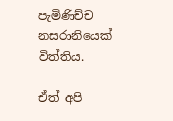පැමිණිච්ච නසරානියෙක් විත්තිය.

ඒත් අපි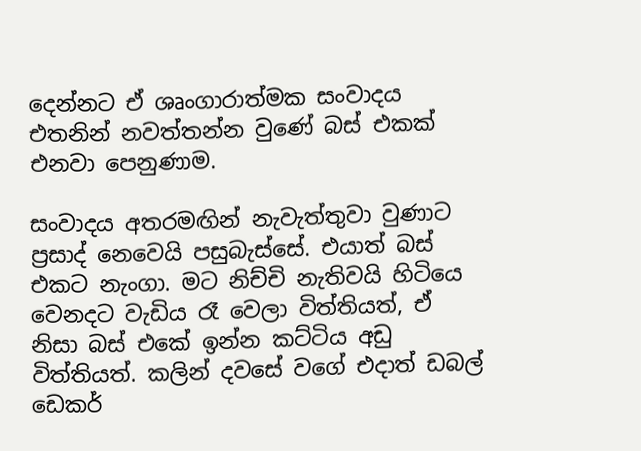දෙන්නට ඒ ශෘංගාරාත්මක සංවාදය එතනින් නවත්තන්න වුණේ බස් එකක් එනවා පෙනුණාම.

සංවාදය අතරමඟින් නැවැත්තුවා වුණාට ප්‍රසාද් නෙවෙයි පසුබැස්සේ. එයාත් බස් එකට නැංගා. මට නිච්චි නැතිවයි හිටියෙ වෙනදට වැඩිය රෑ වෙලා විත්තියත්, ඒ නිසා බස් එකේ ඉන්න කට්ටිය අඩු විත්තියත්. කලින් දවසේ වගේ එදාත් ඩබල් ඩෙකර්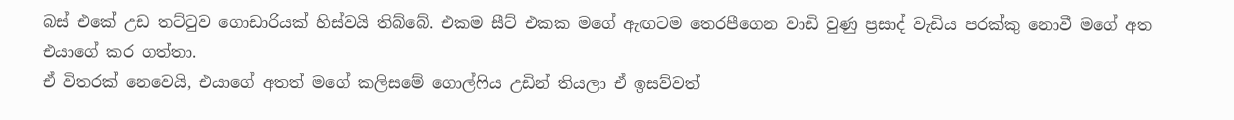බස් එකේ උඩ තට්ටුව ගොඩාරියක් හිස්වයි තිබ්බේ. එකම සීට් එකක මගේ ඇඟටම තෙරපීගෙන වාඩි වුණු ප්‍රසාද් වැඩිය පරක්කු නොවී මගේ අත එයාගේ කර ගත්තා.
ඒ විතරක් නෙවෙයි, එයාගේ අතත් මගේ කලිසමේ ගොල්ෆිය උඩින් තියලා ඒ ඉසව්වත්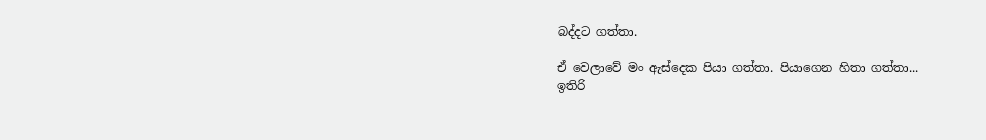බද්දට ගත්තා.

ඒ වෙලාවේ මං ඇස්දෙක පියා ගත්තා. පියාගෙන හිතා ගත්තා...
ඉතිරි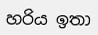හරිය ඉතා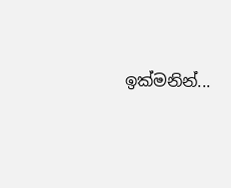ඉක්මනින්...